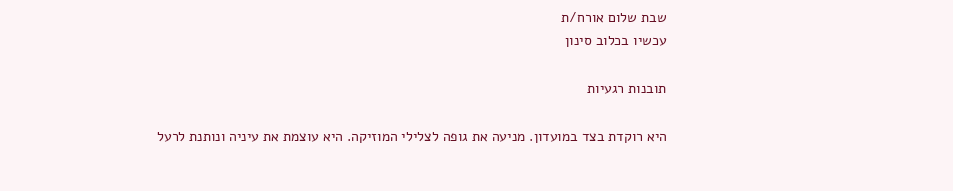שבת שלום אורח/ת
עכשיו בכלוב סינון

תובנות רגעיות

היא רוקדת בצד במועדון. מניעה את גופה לצלילי המוזיקה. היא עוצמת את עיניה ונותנת לרעל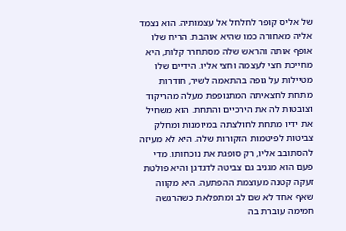של אליס קופר לחלחל אל עצמותיה. הוא נצמד אליה מאחורה כמו שהיא אוהבת. הריח שלו אופף אותה והראש שלה מסתחרר קלות, היא מחייכת חצי לעצמה וחצי אליו. הידיים שלו מטיילות על גופה בהתאמה לשיר, חודרות מתחת לחצאיתה המתנופפת מעלה מהריקוד וצובטות לה את הירכיים והתחת. הוא משחיל את ידיו מתחת לחולצתה במיומנות ומחלק צביטות לפיטמות הזקורות שלה. היא לא מעיזה להסתובב אליו, רק סופגת את נוכחותו. מדי פעם הוא מגניב גם צביטה לדגדגן והיא פולטת זעקה קטנה מעוצמת ההפתעה. היא מקווה שאף אחד לא שם לב ומתפלאת כשהרגשה חמימה עוברת בה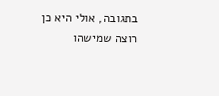בתגובה, אולי היא כן רוצה שמישהו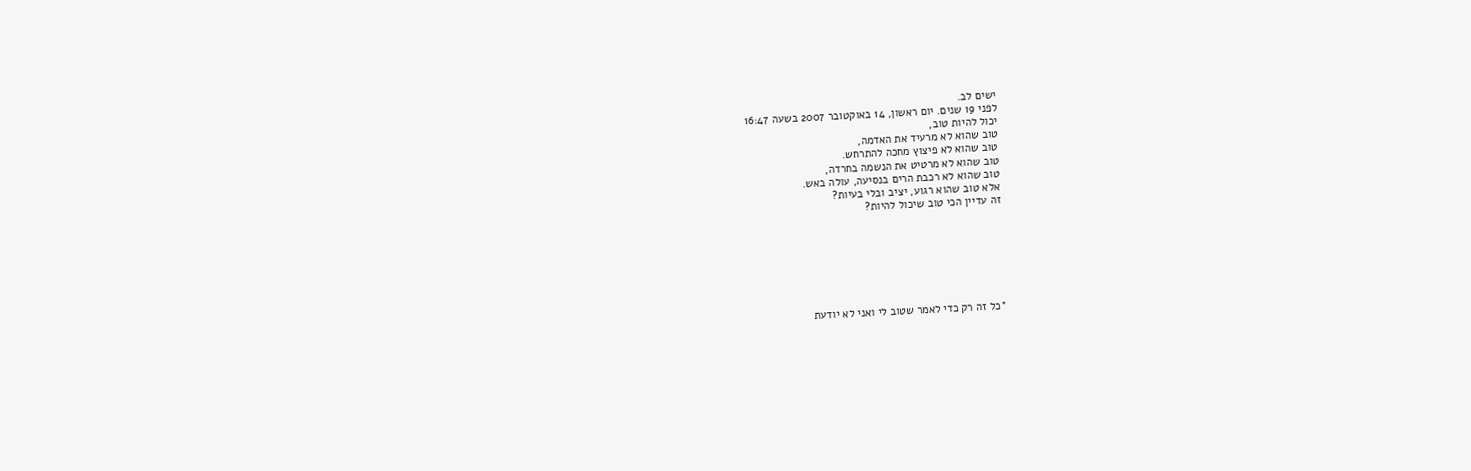ישים לב.
לפני 19 שנים. יום ראשון, 14 באוקטובר 2007 בשעה 16:47
יכול להיות טוב,
טוב שהוא לא מרעיד את האדמה,
טוב שהוא לא פיצוץ מחכה להתרחש.
טוב שהוא לא מרטיט את הנשמה בחרדה,
טוב שהוא לא רכבת הרים בנסיעה, עולה באש.
אלא טוב שהוא רגוע, יציב ובלי בעיות?
זה עדיין הכי טוב שיכול להיות?







*כל זה רק כדי לאמר שטוב לי ואני לא יודעת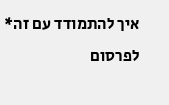איך להתמודד עם זה*
לפרסום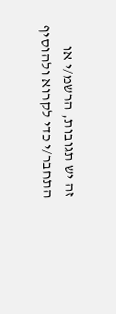זה יש תגובות, הרשמ/י או התחבר/י כדי לקרוא ולהוסיף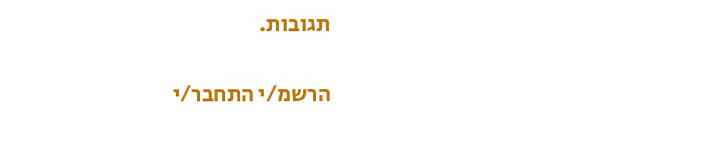תגובות.

הרשמ/י התחבר/י